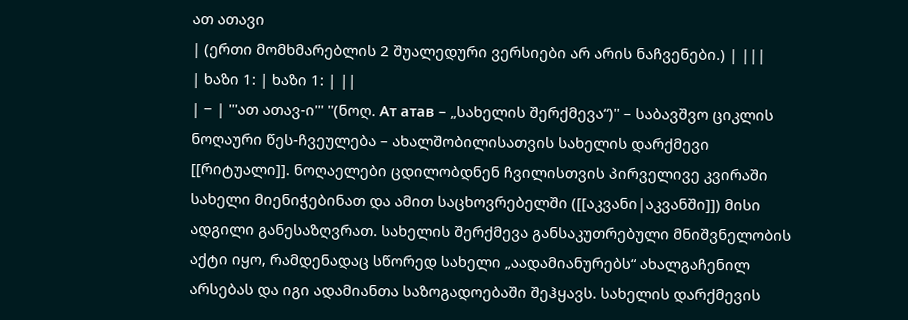ათ ათავი
| (ერთი მომხმარებლის 2 შუალედური ვერსიები არ არის ნაჩვენები.) | |||
| ხაზი 1: | ხაზი 1: | ||
| − | '''ათ ათავ-ი''' ''(ნოღ. Ат атав – „სახელის შერქმევა“)'' – საბავშვო ციკლის ნოღაური წეს-ჩვეულება – ახალშობილისათვის სახელის დარქმევი [[რიტუალი]]. ნოღაელები ცდილობდნენ ჩვილისთვის პირველივე კვირაში სახელი მიენიჭებინათ და ამით საცხოვრებელში ([[აკვანი|აკვანში]]) მისი ადგილი განესაზღვრათ. სახელის შერქმევა განსაკუთრებული მნიშვნელობის აქტი იყო, რამდენადაც სწორედ სახელი „აადამიანურებს“ ახალგაჩენილ არსებას და იგი ადამიანთა საზოგადოებაში შეჰყავს. სახელის დარქმევის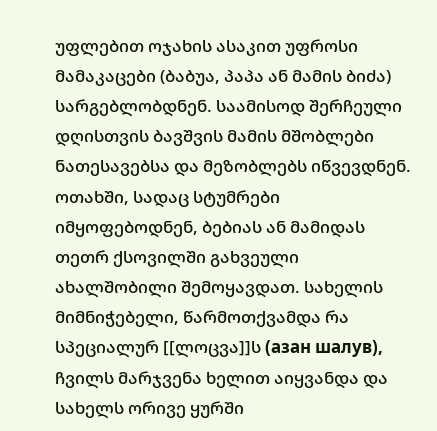უფლებით ოჯახის ასაკით უფროსი მამაკაცები (ბაბუა, პაპა ან მამის ბიძა) სარგებლობდნენ. საამისოდ შერჩეული დღისთვის ბავშვის მამის მშობლები ნათესავებსა და მეზობლებს იწვევდნენ. ოთახში, სადაც სტუმრები იმყოფებოდნენ, ბებიას ან მამიდას თეთრ ქსოვილში გახვეული ახალშობილი შემოყავდათ. სახელის მიმნიჭებელი, წარმოთქვამდა რა სპეციალურ [[ლოცვა]]ს (азан шалув), ჩვილს მარჯვენა ხელით აიყვანდა და სახელს ორივე ყურში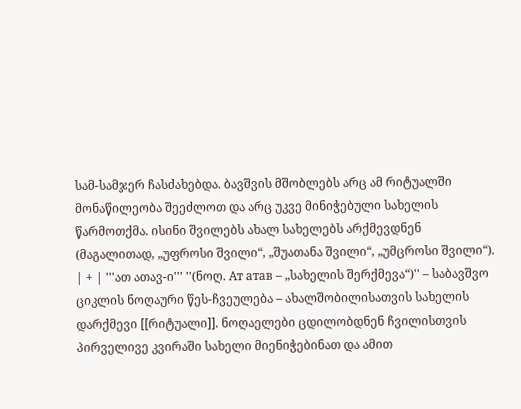სამ-სამჯერ ჩასძახებდა. ბავშვის მშობლებს არც ამ რიტუალში მონაწილეობა შეეძლოთ და არც უკვე მინიჭებული სახელის წარმოთქმა. ისინი შვილებს ახალ სახელებს არქმევდნენ (მაგალითად, „უფროსი შვილი“, „შუათანა შვილი“, „უმცროსი შვილი“). | + | '''ათ ათავ-ი''' ''(ნოღ. Ат атав – „სახელის შერქმევა“)'' – საბავშვო ციკლის ნოღაური წეს-ჩვეულება – ახალშობილისათვის სახელის დარქმევი [[რიტუალი]]. ნოღაელები ცდილობდნენ ჩვილისთვის პირველივე კვირაში სახელი მიენიჭებინათ და ამით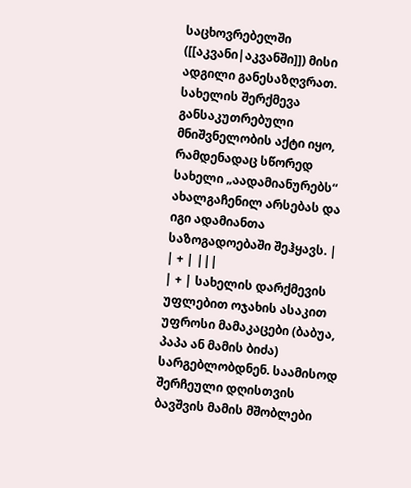საცხოვრებელში ([[აკვანი|აკვანში]]) მისი ადგილი განესაზღვრათ. სახელის შერქმევა განსაკუთრებული მნიშვნელობის აქტი იყო, რამდენადაც სწორედ სახელი „აადამიანურებს“ ახალგაჩენილ არსებას და იგი ადამიანთა საზოგადოებაში შეჰყავს. |
| + | |||
| + | სახელის დარქმევის უფლებით ოჯახის ასაკით უფროსი მამაკაცები (ბაბუა, პაპა ან მამის ბიძა) სარგებლობდნენ. საამისოდ შერჩეული დღისთვის ბავშვის მამის მშობლები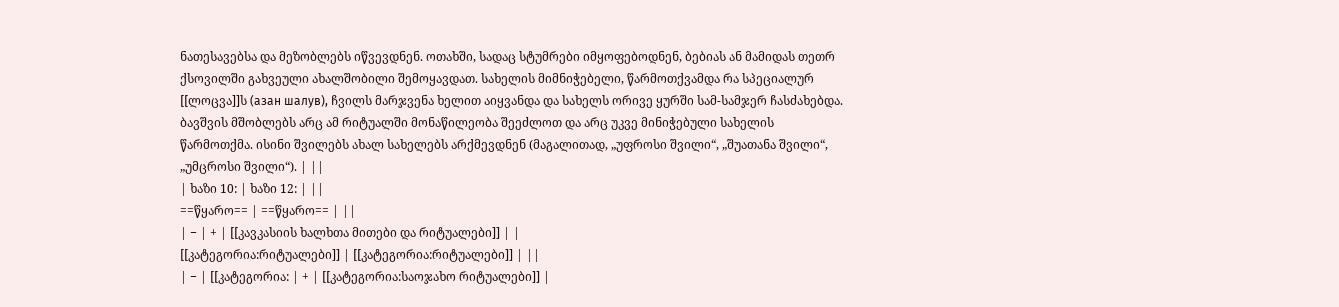ნათესავებსა და მეზობლებს იწვევდნენ. ოთახში, სადაც სტუმრები იმყოფებოდნენ, ბებიას ან მამიდას თეთრ ქსოვილში გახვეული ახალშობილი შემოყავდათ. სახელის მიმნიჭებელი, წარმოთქვამდა რა სპეციალურ [[ლოცვა]]ს (азан шалув), ჩვილს მარჯვენა ხელით აიყვანდა და სახელს ორივე ყურში სამ-სამჯერ ჩასძახებდა. ბავშვის მშობლებს არც ამ რიტუალში მონაწილეობა შეეძლოთ და არც უკვე მინიჭებული სახელის წარმოთქმა. ისინი შვილებს ახალ სახელებს არქმევდნენ (მაგალითად, „უფროსი შვილი“, „შუათანა შვილი“, „უმცროსი შვილი“). | ||
| ხაზი 10: | ხაზი 12: | ||
==წყარო== | ==წყარო== | ||
| − | + | [[კავკასიის ხალხთა მითები და რიტუალები]] | |
[[კატეგორია:რიტუალები]] | [[კატეგორია:რიტუალები]] | ||
| − | [[კატეგორია: | + | [[კატეგორია:საოჯახო რიტუალები]] |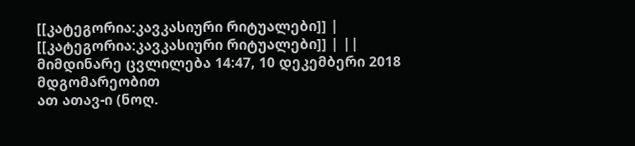[[კატეგორია:კავკასიური რიტუალები]] | [[კატეგორია:კავკასიური რიტუალები]] | ||
მიმდინარე ცვლილება 14:47, 10 დეკემბერი 2018 მდგომარეობით
ათ ათავ-ი (ნოღ.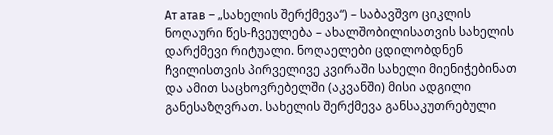Ат атав – „სახელის შერქმევა“) – საბავშვო ციკლის ნოღაური წეს-ჩვეულება – ახალშობილისათვის სახელის დარქმევი რიტუალი. ნოღაელები ცდილობდნენ ჩვილისთვის პირველივე კვირაში სახელი მიენიჭებინათ და ამით საცხოვრებელში (აკვანში) მისი ადგილი განესაზღვრათ. სახელის შერქმევა განსაკუთრებული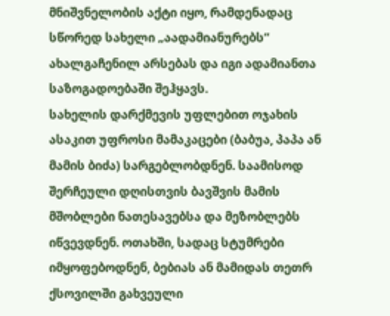მნიშვნელობის აქტი იყო, რამდენადაც სწორედ სახელი „აადამიანურებს“ ახალგაჩენილ არსებას და იგი ადამიანთა საზოგადოებაში შეჰყავს.
სახელის დარქმევის უფლებით ოჯახის ასაკით უფროსი მამაკაცები (ბაბუა, პაპა ან მამის ბიძა) სარგებლობდნენ. საამისოდ შერჩეული დღისთვის ბავშვის მამის მშობლები ნათესავებსა და მეზობლებს იწვევდნენ. ოთახში, სადაც სტუმრები იმყოფებოდნენ, ბებიას ან მამიდას თეთრ ქსოვილში გახვეული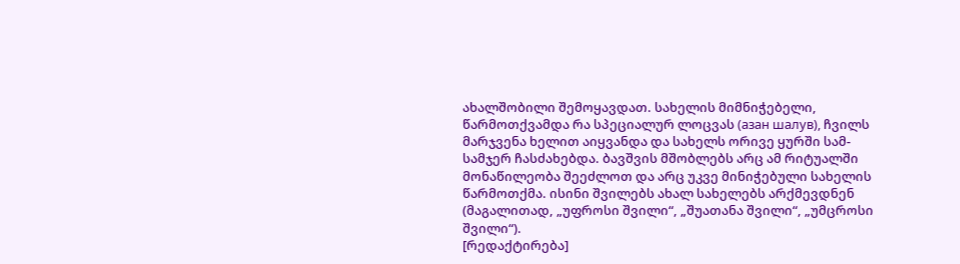ახალშობილი შემოყავდათ. სახელის მიმნიჭებელი, წარმოთქვამდა რა სპეციალურ ლოცვას (азан шалув), ჩვილს მარჯვენა ხელით აიყვანდა და სახელს ორივე ყურში სამ-სამჯერ ჩასძახებდა. ბავშვის მშობლებს არც ამ რიტუალში მონაწილეობა შეეძლოთ და არც უკვე მინიჭებული სახელის წარმოთქმა. ისინი შვილებს ახალ სახელებს არქმევდნენ (მაგალითად, „უფროსი შვილი“, „შუათანა შვილი“, „უმცროსი შვილი“).
[რედაქტირება]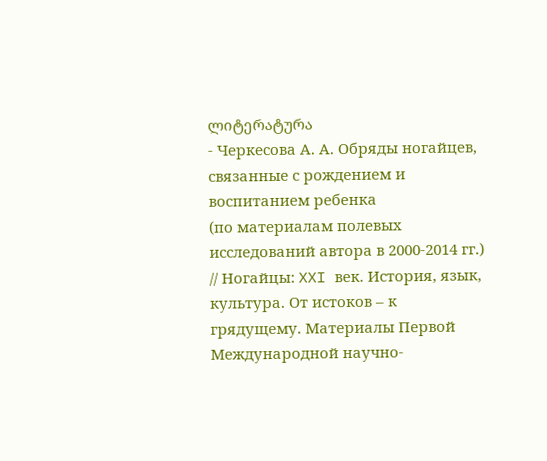ლიტერატურა
- Черкесова А. А. Обряды ногайцев, связанные с рождением и воспитанием ребенка
(по материалам полевых исследований автора в 2000-2014 гг.) // Ногайцы: XXI век. История, язык, культура. От истоков – к грядущему. Материалы Первой Международной научно-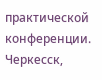практической конференции. Черкесск,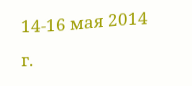14-16 мая 2014 г.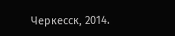Черкесск, 2014.